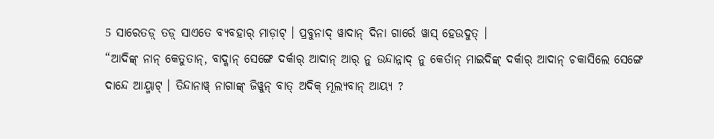5 ସାରେତଡ଼୍ ତଡ଼୍ ସାଏତେ ବ୍ୟବହାର୍ ମାଡ଼ାଟ୍ । ପ୍ରବୁନାଦ୍ ୱାଦାନ୍ ଦିନା ଗାର୍ରେ ୱାସ୍ ହେଉଦୁତ୍ ।
“ଆଦିଙ୍କ୍ ନାନ୍ କେତୁତାନ୍, ବାଦ୍କାନ୍ ସେଙ୍ଗେ ଦର୍କାର୍ ଆଦାନ୍ ଆର୍ ନୁ ଉନ୍ଦାନ୍ନାଦ୍ ନୁ କେର୍ତାନ୍ ମାଇଦିଙ୍କ୍ ଦର୍କାର୍ ଆଦାନ୍ ଚକାସିଲେ ସେଙ୍ଗେ ଦାନ୍ଦେ ଆୟ୍ମାଟ୍ । ତିନ୍ଦାନାୱ୍ ନାଗାଙ୍କ୍ ଜିୱୁନ୍ ବାତ୍ ଅଦିକ୍ ମୂଲ୍ୟବାନ୍ ଆୟ୍ୟ ?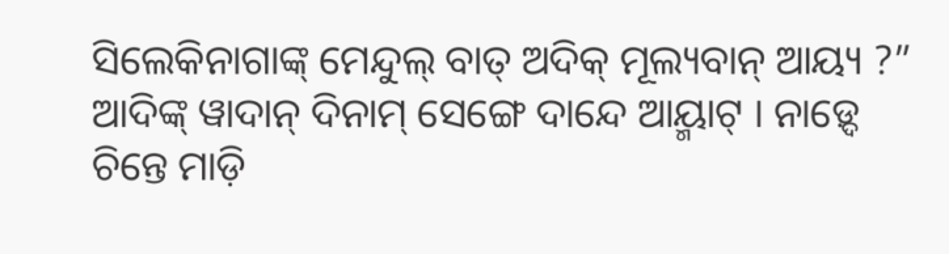ସିଲେକିନାଗାଙ୍କ୍ ମେନ୍ଦୁଲ୍ ବାତ୍ ଅଦିକ୍ ମୂଲ୍ୟବାନ୍ ଆୟ୍ୟ ?”
ଆଦିଙ୍କ୍ ୱାଦାନ୍ ଦିନାମ୍ ସେଙ୍ଗେ ଦାନ୍ଦେ ଆୟ୍ମାଟ୍ । ନାଡ଼୍ଦେ ଚିନ୍ତେ ମାଡ଼ି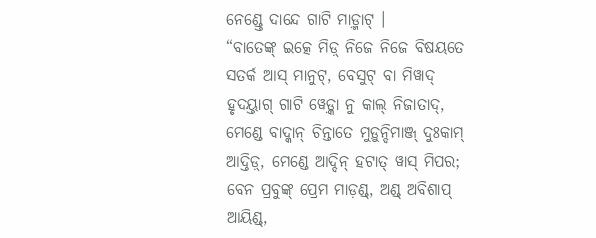ନେଣ୍ଡ୍ତେ ଦାନ୍ଦେ ଗାଟି ମାଡ଼୍ମାଟ୍ ।
“ବାତେଙ୍କ୍ ଇତ୍କେ ମିଡ଼୍ ନିଜେ ନିଜେ ବିଷୟତେ ସତର୍କ ଆସ୍ ମାନୁଟ୍, ବେସୁଟ୍ ବା ମିୱାଦ୍ ହୃଦୟ୍ତାଗ୍ ଗାଟି ୱେଡ଼୍କା ନୁ କାଲ୍ ନିଜାତାଦ୍, ମେଣ୍ଡେ ବାଦ୍କାନ୍ ଚିନ୍ତାତେ ମୁଡ଼ୁନ୍ଦିମାଞ୍ଜ୍ ଦୁଃକାମ୍ ଆଦ୍ତିଡ଼୍, ମେଣ୍ଡେ ଆଦ୍ଦିନ୍ ହଟାତ୍ ୱାସ୍ ମିପର;
ବେନ ପ୍ରବୁଙ୍କ୍ ପ୍ରେମ ମାଡ଼ଣ୍ଡ୍, ଅଣ୍ଡ୍ ଅବିଶାପ୍ ଆୟିଣ୍ଡ୍,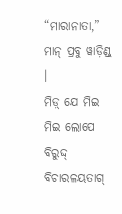“ମାରାନାତା,” ମାନ୍ ପ୍ରବୁ ୱାଡ଼ିଣ୍ଡ୍ ।
ମିଡ଼୍ ଯେ ମିଇ ମିଇ ଲୋପେ ବିରୁଦ୍ଦ୍ ବିଚାରଳୟତାଗ୍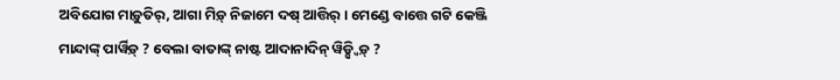ଅବିଯୋଗ ମାଡ଼ୁତିର୍, ଆଗା ମିଡ଼୍ ନିଜାମେ ଦଷ୍ ଆତ୍ତିର୍ । ମେଣ୍ଡେ ବାତ୍ତେ ଗଟି କେଞ୍ଜି ମାନ୍ଦାଙ୍କ୍ ପାର୍ୱିଡ଼୍ ? ବେଲା ବାତାଙ୍କ୍ ନାଷ୍ଟ ଆଦାନାଦିନ୍ ୱିଡ଼୍ସ୍ୱିଡ଼୍ ?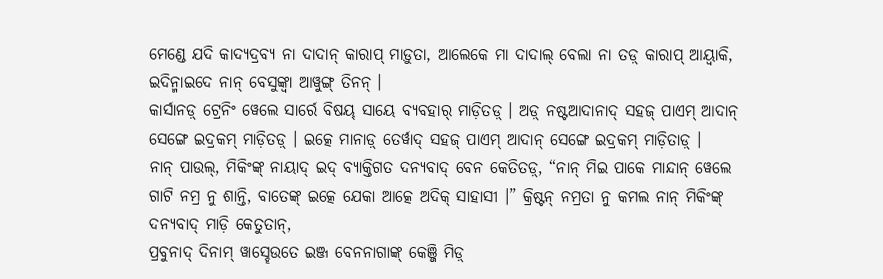ମେଣ୍ଡେ ଯଦି କାଦ୍ୟଦ୍ରବ୍ୟ ନା ଦାଦାନ୍ କାରାପ୍ ମାଡ଼ୁତା, ଆଲେକେ ମା ଦାଦାଲ୍ ବେଲା ନା ତଡ଼୍ କାରାପ୍ ଆୟ୍ୱାକି, ଇଦିନ୍ମାଇଦେ ନାନ୍ ବେସୁଙ୍କ୍ବା ଆୱୁଙ୍ଗ୍ ତିନନ୍ ।
କାର୍ସାନଡ଼୍ ଟ୍ରେନିଂ ୱେଲେ ସାର୍ରେ ବିଷୟ୍ ସାୟେ ବ୍ୟବହାର୍ ମାଡ଼ିତଡ଼୍ । ଅଡ଼୍ ନଷ୍ଟଆଦାନାଦ୍ ସହଜ୍ ପାଏମ୍ ଆଦାନ୍ ସେଙ୍ଗେ ଇଦ୍ରକମ୍ ମାଡ଼ିତଡ଼୍ । ଇତ୍କେ ମାନାଡ଼୍ ତେର୍ୱାଦ୍ ସହଜ୍ ପାଏମ୍ ଆଦାନ୍ ସେଙ୍ଗେ ଇଦ୍ରକମ୍ ମାଡ଼ିତାଡ଼୍ ।
ନାନ୍ ପାଉଲ୍, ମିକିଂଙ୍କ୍ ନାୟାଦ୍ ଇଦ୍ ବ୍ୟାକ୍ତିଗତ ଦନ୍ୟବାଦ୍ ବେନ କେତିତଡ଼୍, “ନାନ୍ ମିଇ ପାକେ ମାନ୍ଦାନ୍ ୱେଲେ ଗାଟି ନମ୍ର ନୁ ଶାନ୍ତି, ବାତେଙ୍କ୍ ଇତ୍କେ ଯେକା ଆତ୍କେ ଅଦିକ୍ ସାହାସୀ ।” କ୍ରିଷ୍ଟନ୍ ନମ୍ରତା ନୁ କମଲ ନାନ୍ ମିକିଂଙ୍କ୍ ଦନ୍ୟବାଦ୍ ମାଡ଼ି କେତୁତାନ୍,
ପ୍ରବୁନାଦ୍ ଦିନାମ୍ ୱାସ୍ହେଉତେ ଇଞ୍ଜ ବେନନାଗାଙ୍କ୍ କେଞ୍ଜି ମିଡ଼୍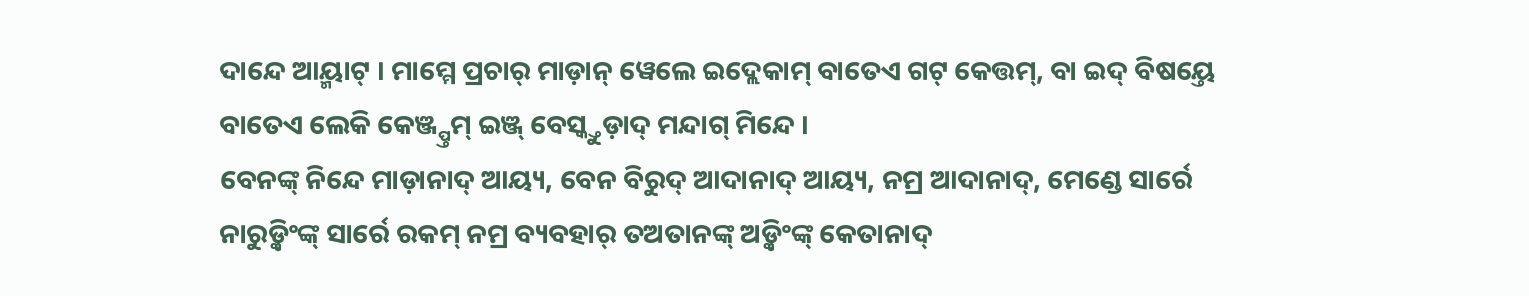ଦାନ୍ଦେ ଆୟ୍ମାଟ୍ । ମାମ୍ମେ ପ୍ରଚାର୍ ମାଡ଼ାନ୍ ୱେଲେ ଇଦ୍ଲେକାମ୍ ବାତେଏ ଗଟ୍ କେତ୍ତମ୍, ବା ଇଦ୍ ବିଷୟ୍ତେ ବାତେଏ ଲେକି କେଞ୍ଜ୍ପ୍ତମ୍ ଇଞ୍ଜ୍ ବେସ୍କ୍ତୁଡ଼ାଦ୍ ମନ୍ଦାଗ୍ ମିନ୍ଦେ ।
ବେନଙ୍କ୍ ନିନ୍ଦେ ମାଡ଼ାନାଦ୍ ଆୟ୍ୟ, ବେନ ବିରୁଦ୍ ଆଦାନାଦ୍ ଆୟ୍ୟ, ନମ୍ର ଆଦାନାଦ୍, ମେଣ୍ଡେ ସାର୍ରେ ନାରୁଡ଼୍କିଂଙ୍କ୍ ସାର୍ରେ ରକମ୍ ନମ୍ର ବ୍ୟବହାର୍ ତଅତାନଙ୍କ୍ ଅଡ଼୍କିଂଙ୍କ୍ କେତାନାଦ୍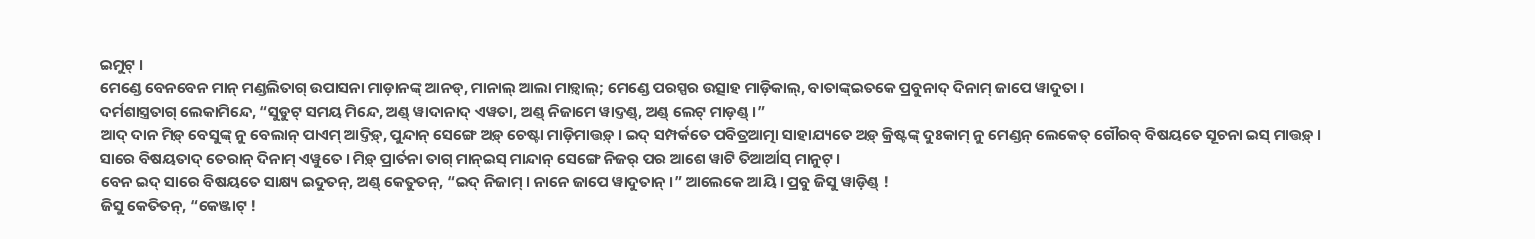ଇମୁଟ୍ ।
ମେଣ୍ଡେ ବେନବେନ ମାନ୍ ମଣ୍ଡଲିତାଗ୍ ଉପାସନା ମାଡ଼ାନଙ୍କ୍ ଆନଡ୍, ମାନାଲ୍ ଆଲା ମାଡ଼୍ୱାଲ୍; ମେଣ୍ଡେ ପରସ୍ପର ଉତ୍ସାହ ମାଡ଼ିକାଲ୍, ବାତାଙ୍କ୍ଇତକେ ପ୍ରବୁନାଦ୍ ଦିନାମ୍ ଜାପେ ୱାଦୁତା ।
ଦର୍ମଶାସ୍ତ୍ରତାଗ୍ ଲେକାମିନ୍ଦେ, “ସୁଡୁଟ୍ ସମୟ ମିନ୍ଦେ, ଅଣ୍ଡ୍ ୱାଦାନାଦ୍ ଏୱତା, ଅଣ୍ଡ୍ ନିଜାମେ ୱାଦ୍ତଣ୍ଡ୍, ଅଣ୍ଡ୍ ଲେଟ୍ ମାଡ଼ଣ୍ଡ୍ ।”
ଆଦ୍ ଦାନ ମିଡ଼୍ ବେସୁଙ୍କ୍ ନୁ ବେଲାନ୍ ପାଏମ୍ ଆଦ୍ତିଡ଼୍, ପୁନ୍ଦାନ୍ ସେଙ୍ଗେ ଅଡ଼୍ ଚେଷ୍ଟା ମାଡ଼ିମାତ୍ତଡ଼୍ । ଇଦ୍ ସମ୍ପର୍କତେ ପବିତ୍ରଆତ୍ମା ସାହାଯ୍ୟତେ ଅଡ଼୍ କ୍ରିଷ୍ଟଙ୍କ୍ ଦୁଃକାମ୍ ନୁ ମେଣ୍ଡନ୍ ଲେକେତ୍ ଗୌରବ୍ ବିଷୟତେ ସୂଚନା ଇସ୍ ମାତ୍ତଡ଼୍ ।
ସାରେ ବିଷୟତାଦ୍ ତେରାନ୍ ଦିନାମ୍ ଏୱୁତେ । ମିଡ଼୍ ପ୍ରାର୍ତନା ତାଗ୍ ମାନ୍ଇସ୍ ମାନ୍ଦାନ୍ ସେଙ୍ଗେ ନିଜର୍ ପର ଆଶେ ୱାଟି ତିଆର୍ଆସ୍ ମାନୁଟ୍ ।
ବେନ ଇଦ୍ ସାରେ ବିଷୟତେ ସାକ୍ଷ୍ୟ ଇଦୁତନ୍, ଅଣ୍ଡ୍ କେତୁତନ୍, “ଇଦ୍ ନିଜାମ୍ । ନାନେ ଜାପେ ୱାଦୁତାନ୍ ।” ଆଲେକେ ଆୟି । ପ୍ରବୁ ଜିସୁ ୱାଡ଼ିଣ୍ଡ୍ !
ଜିସୁ କେତିତନ୍, “କେଞ୍ଜାଟ୍ !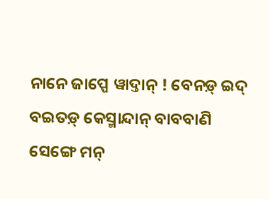ନାନେ ଜାପ୍ପେ ୱାଦ୍ତାନ୍ ! ବେନଡ଼୍ ଇଦ୍ ବଇତଡ଼୍ କେସ୍ମାନ୍ଦାନ୍ ବାବବାଣି ସେଙ୍ଗେ ମନ୍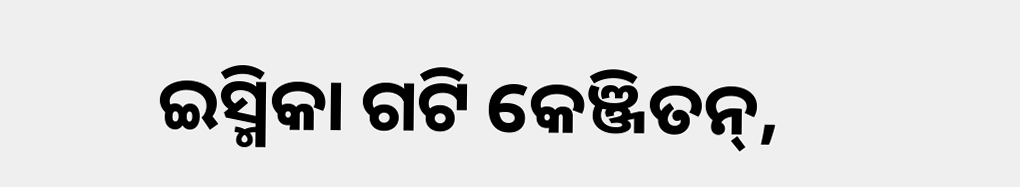ଇସ୍ମିକା ଗଟି କେଞ୍ଜିତନ୍,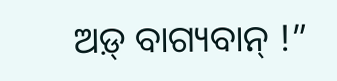ଅଡ଼୍ ବାଗ୍ୟବାନ୍ !”